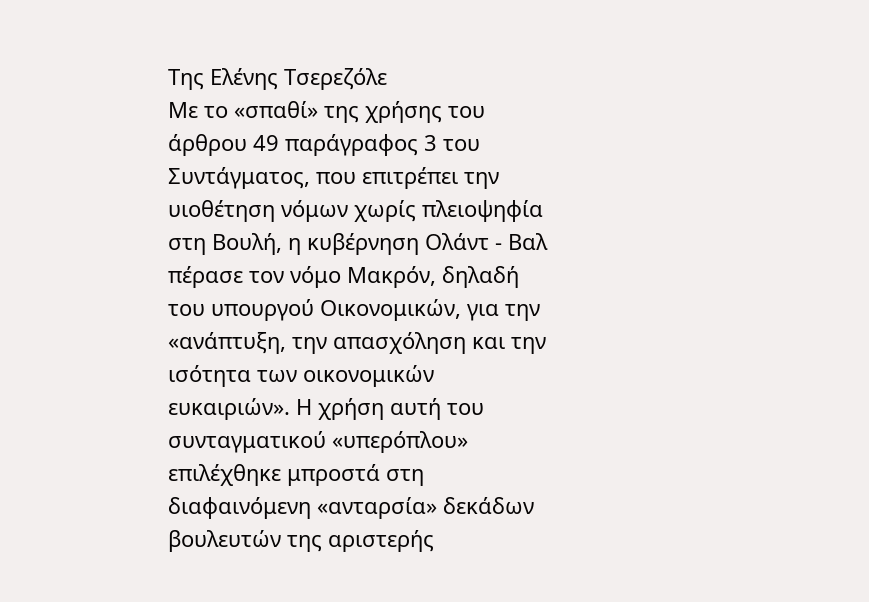Της Ελένης Τσερεζόλε
Με το «σπαθί» της χρήσης του άρθρου 49 παράγραφος 3 του Συντάγματος, που επιτρέπει την υιοθέτηση νόμων χωρίς πλειοψηφία στη Βουλή, η κυβέρνηση Ολάντ - Βαλ πέρασε τον νόμο Μακρόν, δηλαδή του υπουργού Οικονομικών, για την «ανάπτυξη, την απασχόληση και την ισότητα των οικονομικών ευκαιριών». Η χρήση αυτή του συνταγματικού «υπερόπλου» επιλέχθηκε μπροστά στη διαφαινόμενη «ανταρσία» δεκάδων βουλευτών της αριστερής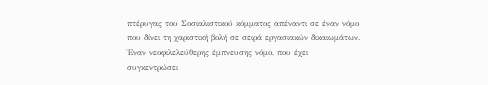πτέρυγας του Σοσιαλιστικού κόμματος απέναντι σε έναν νόμο που δίνει τη χαριστική βολή σε σειρά εργασιακών δικαιωμάτων. Έναν νεοφιλελεύθερης έμπνευσης νόμο, που έχει συγκεντρώσει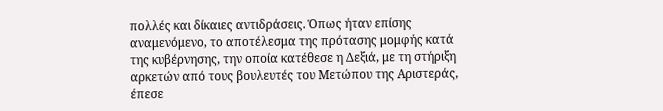πολλές και δίκαιες αντιδράσεις. Όπως ήταν επίσης αναμενόμενο, το αποτέλεσμα της πρότασης μομφής κατά της κυβέρνησης, την οποία κατέθεσε η Δεξιά, με τη στήριξη αρκετών από τους βουλευτές του Μετώπου της Αριστεράς, έπεσε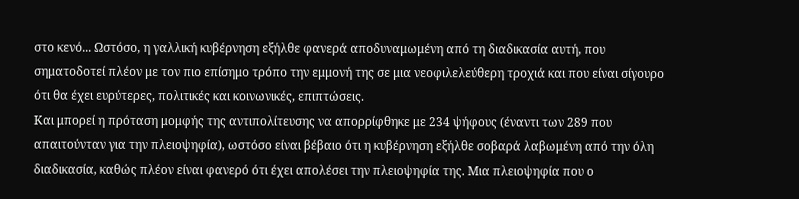στο κενό... Ωστόσο, η γαλλική κυβέρνηση εξήλθε φανερά αποδυναμωμένη από τη διαδικασία αυτή, που σηματοδοτεί πλέον με τον πιο επίσημο τρόπο την εμμονή της σε μια νεοφιλελεύθερη τροχιά και που είναι σίγουρο ότι θα έχει ευρύτερες, πολιτικές και κοινωνικές, επιπτώσεις.
Και μπορεί η πρόταση μομφής της αντιπολίτευσης να απορρίφθηκε με 234 ψήφους (έναντι των 289 που απαιτούνταν για την πλειοψηφία), ωστόσο είναι βέβαιο ότι η κυβέρνηση εξήλθε σοβαρά λαβωμένη από την όλη διαδικασία, καθώς πλέον είναι φανερό ότι έχει απολέσει την πλειοψηφία της. Μια πλειοψηφία που ο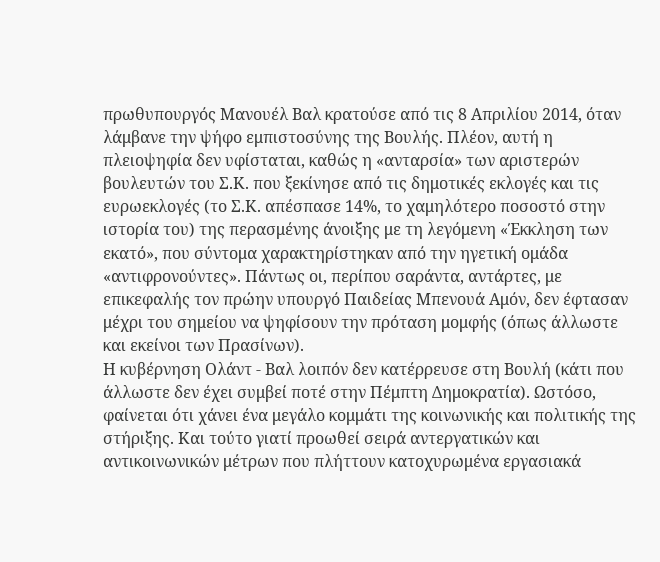πρωθυπουργός Μανουέλ Βαλ κρατούσε από τις 8 Απριλίου 2014, όταν λάμβανε την ψήφο εμπιστοσύνης της Βουλής. Πλέον, αυτή η πλειοψηφία δεν υφίσταται, καθώς η «ανταρσία» των αριστερών βουλευτών του Σ.Κ. που ξεκίνησε από τις δημοτικές εκλογές και τις ευρωεκλογές (το Σ.Κ. απέσπασε 14%, το χαμηλότερο ποσοστό στην ιστορία του) της περασμένης άνοιξης με τη λεγόμενη «Έκκληση των εκατό», που σύντομα χαρακτηρίστηκαν από την ηγετική ομάδα «αντιφρονούντες». Πάντως οι, περίπου σαράντα, αντάρτες, με επικεφαλής τον πρώην υπουργό Παιδείας Μπενουά Αμόν, δεν έφτασαν μέχρι του σημείου να ψηφίσουν την πρόταση μομφής (όπως άλλωστε και εκείνοι των Πρασίνων).
Η κυβέρνηση Ολάντ - Βαλ λοιπόν δεν κατέρρευσε στη Βουλή (κάτι που άλλωστε δεν έχει συμβεί ποτέ στην Πέμπτη Δημοκρατία). Ωστόσο, φαίνεται ότι χάνει ένα μεγάλο κομμάτι της κοινωνικής και πολιτικής της στήριξης. Και τούτο γιατί προωθεί σειρά αντεργατικών και αντικοινωνικών μέτρων που πλήττουν κατοχυρωμένα εργασιακά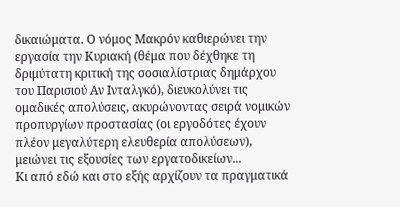δικαιώματα. Ο νόμος Μακρόν καθιερώνει την εργασία την Κυριακή (θέμα που δέχθηκε τη δριμύτατη κριτική της σοσιαλίστριας δημάρχου του Παρισιού Αν Ινταλγκό), διευκολύνει τις ομαδικές απολύσεις, ακυρώνοντας σειρά νομικών προπυργίων προστασίας (οι εργοδότες έχουν πλέον μεγαλύτερη ελευθερία απολύσεων), μειώνει τις εξουσίες των εργατοδικείων...
Κι από εδώ και στο εξής αρχίζουν τα πραγματικά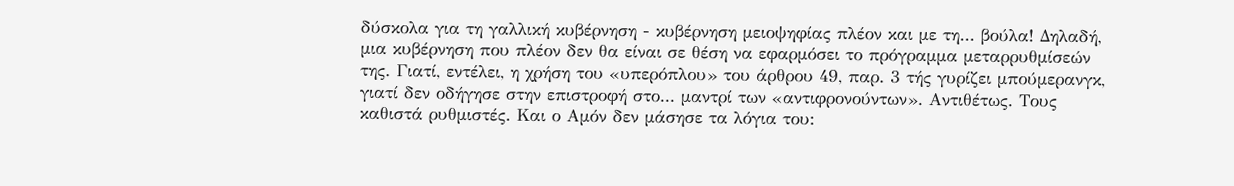δύσκολα για τη γαλλική κυβέρνηση - κυβέρνηση μειοψηφίας πλέον και με τη... βούλα! Δηλαδή, μια κυβέρνηση που πλέον δεν θα είναι σε θέση να εφαρμόσει το πρόγραμμα μεταρρυθμίσεών της. Γιατί, εντέλει, η χρήση του «υπερόπλου» του άρθρου 49, παρ. 3 τής γυρίζει μπούμερανγκ, γιατί δεν οδήγησε στην επιστροφή στο... μαντρί των «αντιφρονούντων». Αντιθέτως. Τους καθιστά ρυθμιστές. Και ο Αμόν δεν μάσησε τα λόγια του: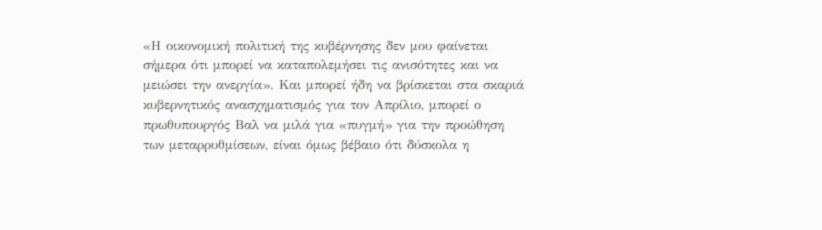«Η οικονομική πολιτική της κυβέρνησης δεν μου φαίνεται σήμερα ότι μπορεί να καταπολεμήσει τις ανισότητες και να μειώσει την ανεργία». Και μπορεί ήδη να βρίσκεται στα σκαριά κυβερνητικός ανασχηματισμός για τον Απρίλιο, μπορεί ο πρωθυπουργός Βαλ να μιλά για «πυγμή» για την προώθηση των μεταρρυθμίσεων, είναι όμως βέβαιο ότι δύσκολα η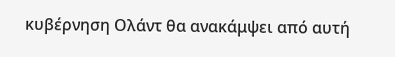κυβέρνηση Ολάντ θα ανακάμψει από αυτή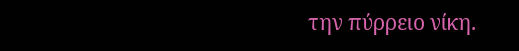την πύρρειο νίκη.